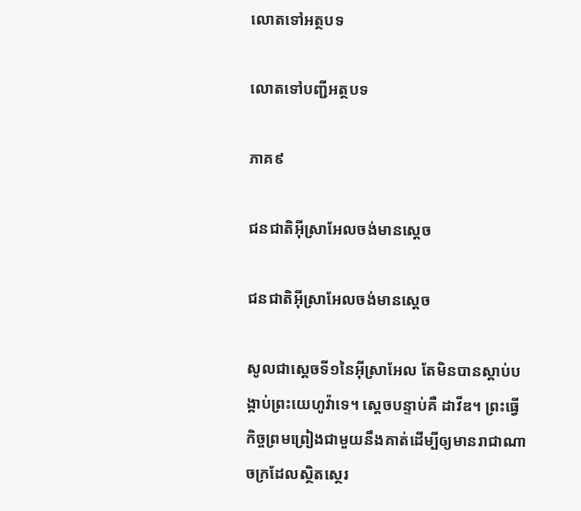លោតទៅអត្ថបទ

លោតទៅបញ្ជីអត្ថបទ

ភាគ៩

ជនជាតិអ៊ីស្រាអែលចង់មានស្ដេច

ជនជាតិអ៊ីស្រាអែលចង់មានស្ដេច

សូលជាស្ដេចទី១នៃអ៊ីស្រាអែល តែមិនបានស្តាប់បង្គាប់ព្រះយេហូវ៉ាទេ។ ស្ដេចបន្ទាប់គឺ ដាវីឌ។ ព្រះធ្វើកិច្ចព្រមព្រៀងជាមួយនឹងគាត់ដើម្បីឲ្យមានរាជាណាចក្រដែលស្ថិតស្ថេរ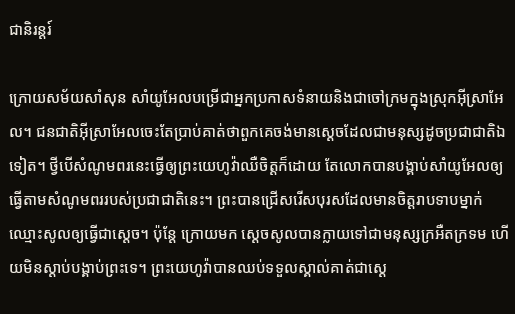ជានិរន្ដរ៍

ក្រោយសម័យសាំសុន សាំយូអែលបម្រើជាអ្នកប្រកាសទំនាយនិងជាចៅក្រមក្នុងស្រុកអ៊ីស្រាអែល។ ជនជាតិអ៊ីស្រាអែលចេះតែប្រាប់គាត់ថាពួកគេចង់មានស្ដេចដែលជាមនុស្សដូចប្រជាជាតិឯទៀត។ ថ្វីបើសំណូមពរនេះធ្វើឲ្យព្រះយេហូវ៉ាឈឺចិត្ដក៏ដោយ តែលោកបានបង្គាប់សាំយូអែលឲ្យធ្វើតាមសំណូមពររបស់ប្រជាជាតិនេះ។ ព្រះបានជ្រើសរើសបុរសដែលមានចិត្ដរាបទាបម្នាក់ឈ្មោះសូលឲ្យធ្វើជាស្ដេច។ ប៉ុន្ដែ ក្រោយមក ស្ដេចសូលបានក្លាយទៅជាមនុស្សក្រអឺតក្រទម ហើយមិនស្តាប់បង្គាប់ព្រះទេ។ ព្រះយេហូវ៉ាបានឈប់ទទួលស្គាល់គាត់ជាស្ដេ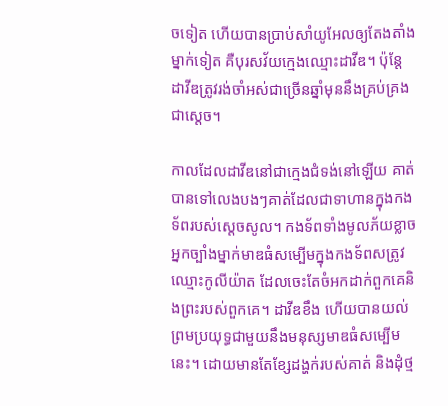ចទៀត ហើយបានប្រាប់សាំយូអែលឲ្យតែងតាំងម្នាក់ទៀត គឺបុរសវ័យក្មេងឈ្មោះដាវីឌ។ ប៉ុន្ដែ ដាវីឌត្រូវរង់ចាំអស់ជាច្រើនឆ្នាំមុននឹងគ្រប់គ្រងជាស្ដេច។

កាលដែលដាវីឌនៅជាក្មេងជំទង់នៅឡើយ គាត់បានទៅលេងបងៗគាត់ដែលជាទាហានក្នុងកងទ័ពរបស់ស្ដេចសូល។ កងទ័ពទាំងមូលភ័យខ្លាចអ្នកច្បាំងម្នាក់មាឌធំសម្បើមក្នុងកងទ័ពសត្រូវ ឈ្មោះកូលីយ៉ាត ដែលចេះតែចំអកដាក់ពួកគេនិងព្រះរបស់ពួកគេ។ ដាវីឌខឹង ហើយបានយល់ព្រមប្រយុទ្ធជាមួយនឹងមនុស្សមាឌធំសម្បើមនេះ។ ដោយមានតែខ្សែដង្ហក់របស់គាត់ និងដុំថ្ម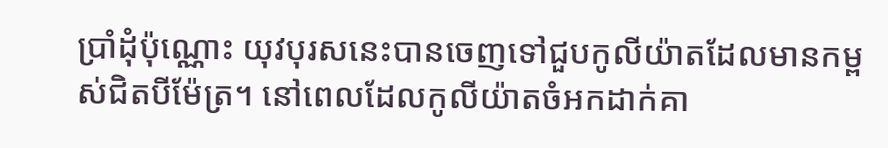ប្រាំដុំប៉ុណ្ណោះ យុវបុរសនេះបានចេញទៅជួបកូលីយ៉ាតដែលមានកម្ពស់ជិតបីម៉ែត្រ។ នៅពេលដែលកូលីយ៉ាតចំអកដាក់គា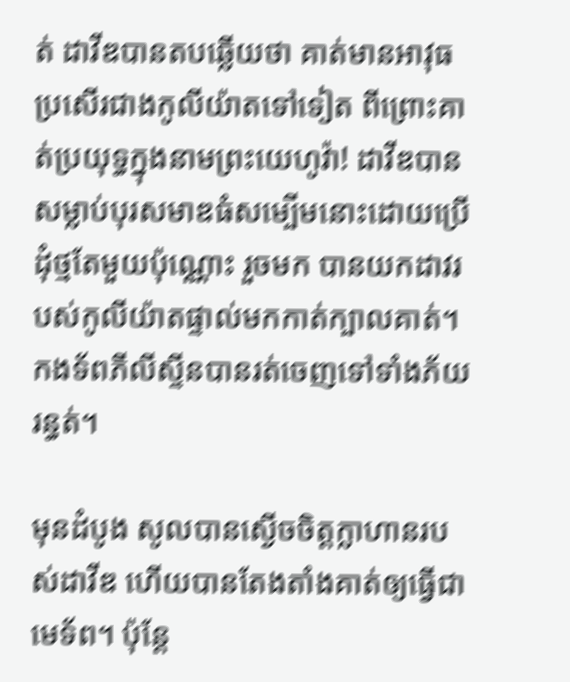ត់ ដាវីឌបានតបឆ្លើយថា គាត់មានអាវុធប្រសើរជាងកូលីយ៉ាតទៅទៀត ពីព្រោះគាត់ប្រយុទ្ធក្នុងនាមព្រះយេហូវ៉ា! ដាវីឌបានសម្លាប់បុរសមាឌធំសម្បើមនោះដោយប្រើដុំថ្មតែមួយប៉ុណ្ណោះ រួចមក បានយកដាវរបស់កូលីយ៉ាតផ្ទាល់មកកាត់ក្បាលគាត់។ កងទ័ពភីលីស្ទីនបានរត់ចេញទៅទាំងភ័យរន្ធត់។

មុនដំបូង សូលបានស្ងើចចិត្ដក្លាហានរបស់ដាវីឌ ហើយបានតែងតាំងគាត់ឲ្យធ្វើជាមេទ័ព។ ប៉ុន្ដែ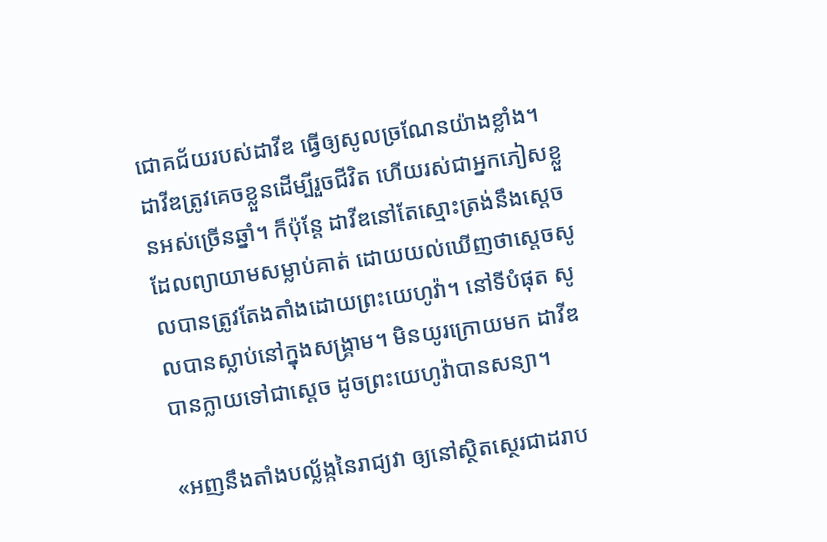ជោគជ័យរបស់ដាវីឌ ធ្វើឲ្យសូលច្រណែនយ៉ាងខ្លាំង។ ដាវីឌត្រូវគេចខ្លួនដើម្បីរួចជីវិត ហើយរស់ជាអ្នកភៀសខ្លួនអស់ច្រើនឆ្នាំ។ ក៏ប៉ុន្ដែ ដាវីឌនៅតែស្មោះត្រង់នឹងស្ដេចដែលព្យាយាមសម្លាប់គាត់ ដោយយល់ឃើញថាស្ដេចសូលបានត្រូវតែងតាំងដោយព្រះយេហូវ៉ា។ នៅទីបំផុត សូលបានស្លាប់នៅក្នុងសង្គ្រាម។ មិនយូរក្រោយមក ដាវីឌបានក្លាយទៅជាស្ដេច ដូចព្រះយេហូវ៉ាបានសន្យា។

«អញនឹងតាំងបល្ល័ង្កនៃរាជ្យវា ឲ្យនៅស្ថិតស្ថេរជាដរាប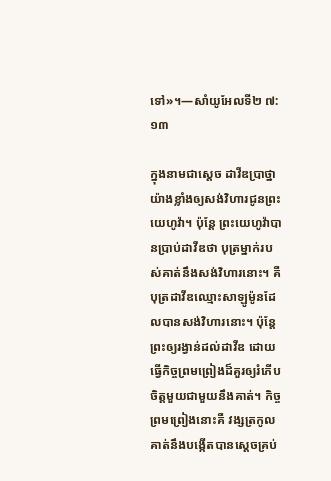ទៅ»។—សាំយូអែលទី២ ៧:១៣

ក្នុងនាមជាស្ដេច ដាវីឌប្រាថ្នាយ៉ាងខ្លាំងឲ្យសង់វិហារជូនព្រះយេហូវ៉ា។ ប៉ុន្ដែ ព្រះយេហូវ៉ាបានប្រាប់ដាវីឌថា បុត្រម្នាក់របស់គាត់នឹងសង់វិហារនោះ។ គឺបុត្រដាវីឌឈ្មោះសាឡូម៉ូនដែលបានសង់វិហារនោះ។ ប៉ុន្ដែ ព្រះឲ្យរង្វាន់ដល់ដាវីឌ ដោយធ្វើកិច្ចព្រមព្រៀងដ៏គួរឲ្យរំភើបចិត្ដមួយជាមួយនឹងគាត់។ កិច្ចព្រមព្រៀងនោះគឺ វង្សត្រកូលគាត់នឹងបង្កើតបានស្ដេចគ្រប់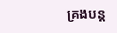គ្រងបន្ដ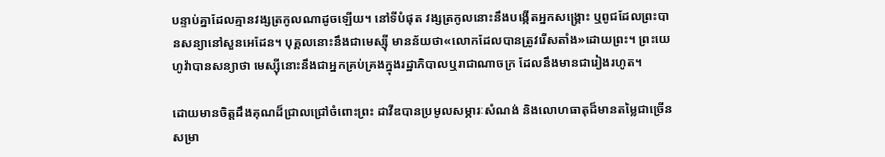បន្ទាប់គ្នាដែលគ្មានវង្សត្រកូលណាដូចឡើយ។ នៅទីបំផុត វង្សត្រកូលនោះនឹងបង្កើតអ្នកសង្គ្រោះ ឬពូជដែលព្រះបានសន្យានៅសួនអេដែន។ បុគ្គលនោះនឹងជាមេស្ស៊ី មានន័យថា«លោកដែលបានត្រូវរើសតាំង»ដោយព្រះ។ ព្រះយេហូវ៉ាបានសន្យាថា មេស្ស៊ីនោះនឹងជាអ្នកគ្រប់គ្រងក្នុងរដ្ឋាភិបាលឬរាជាណាចក្រ ដែលនឹងមានជារៀងរហូត។

ដោយមានចិត្ដដឹងគុណដ៏ជ្រាលជ្រៅចំពោះព្រះ ដាវីឌបានប្រមូលសម្ភារៈសំណង់ និងលោហធាតុដ៏មានតម្លៃជាច្រើនសម្រា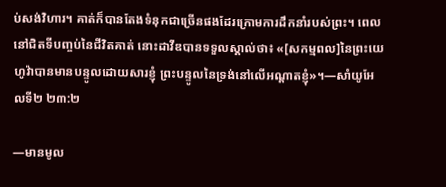ប់សង់វិហារ។ គាត់ក៏បានតែងទំនុកជាច្រើនផងដែរក្រោមការដឹកនាំរបស់ព្រះ។ ពេលនៅជិតទីបញ្ចប់នៃជីវិតគាត់ នោះដាវីឌបានទទួលស្គាល់ថា៖ «[សកម្មពល]នៃព្រះយេហូវ៉ាបានមានបន្ទូលដោយសារខ្ញុំ ព្រះបន្ទូលនៃទ្រង់នៅលើអណ្ដាតខ្ញុំ»។—សាំយូអែលទី២ ២៣:២

—មានមូល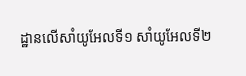ដ្ឋានលើសាំយូអែលទី១ សាំយូអែលទី២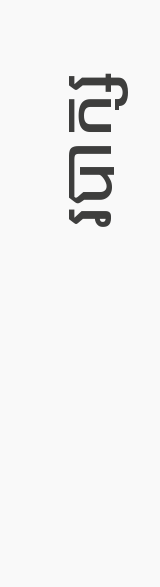របាក្ស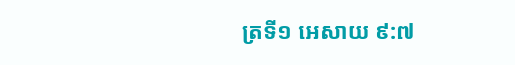ត្រទី១ អេសាយ ៩:៧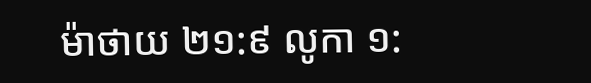ម៉ាថាយ ២១:៩ លូកា ១: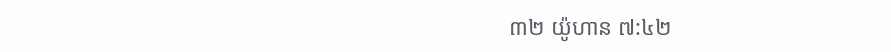៣២ យ៉ូហាន ៧:៤២